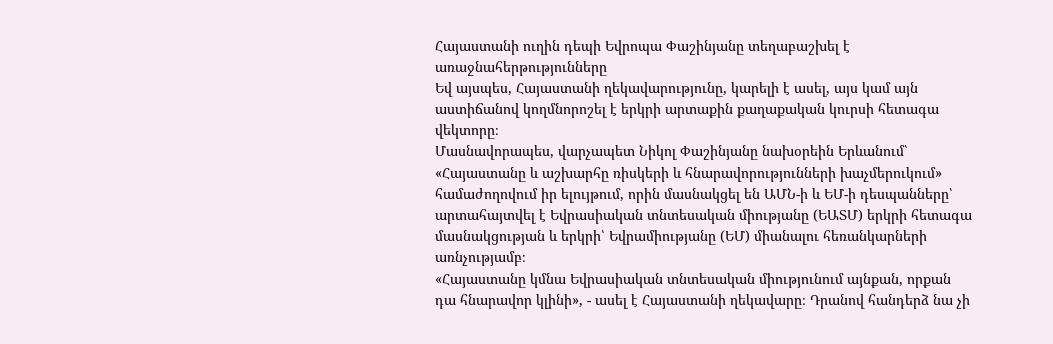Հայաստանի ուղին դեպի Եվրոպա Փաշինյանը տեղաբաշխել է առաջնահերթությունները
Եվ այսպես, Հայաստանի ղեկավարությունը, կարելի է ասել, այս կամ այն աստիճանով կողմնորոշել է երկրի արտաքին քաղաքական կուրսի հետագա վեկտորը։
Մասնավորապես, վարչապետ Նիկոլ Փաշինյանը նախօրեին Երևանում՝ «Հայաստանը և աշխարհը ռիսկերի և հնարավորությունների խաչմերուկում» համաժողովում իր ելույթում, որին մասնակցել են ԱՄՆ-ի և ԵՄ-ի դեսպանները՝ արտահայտվել է Եվրասիական տնտեսական միությանը (ԵԱՏՄ) երկրի հետագա մասնակցության և երկրի՝ Եվրամիությանը (ԵՄ) միանալու հեռանկարների առնչությամբ։
«Հայաստանը կմնա Եվրասիական տնտեսական միությունում այնքան, որքան դա հնարավոր կլինի», - ասել է Հայաստանի ղեկավարը։ Դրանով հանդերձ նա չի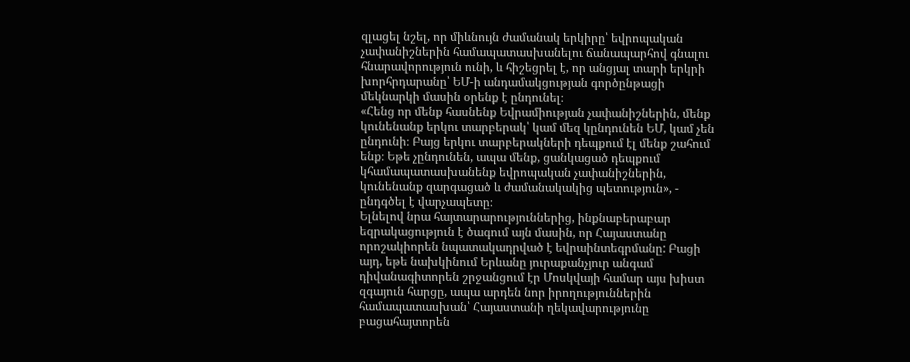զլացել նշել, որ միևնույն ժամանակ երկիրը՝ եվրոպական չափանիշներին համապատասխանելու ճանապարհով գնալու հնարավորություն ունի, և հիշեցրել է, որ անցյալ տարի երկրի խորհրդարանը՝ ԵՄ-ի անդամակցության գործընթացի մեկնարկի մասին օրենք է ընդունել։
«Հենց որ մենք հասնենք Եվրամիության չափանիշներին, մենք կունենանք երկու տարբերակ՝ կամ մեզ կընդունեն ԵՄ, կամ չեն ընդունի։ Բայց երկու տարբերակների դեպքում էլ մենք շահում ենք։ Եթե չընդունեն, ապա մենք, ցանկացած դեպքում կհամապատասխանենք եվրոպական չափանիշներին, կունենանք զարգացած և ժամանակակից պետություն», - ընդգծել է վարչապետը։
Ելնելով նրա հայտարարություններից, ինքնաբերաբար եզրակացություն է ծագում այն մասին, որ Հայաստանը որոշակիորեն նպատակադրված է եվրաինտեգրմանը: Բացի այդ, եթե նախկինում Երևանը յուրաքանչյուր անգամ դիվանագիտորեն շրջանցում էր Մոսկվայի համար այս խիստ զգայուն հարցը, ապա արդեն նոր իրողություններին համապատասխան՝ Հայաստանի ղեկավարությունը բացահայտորեն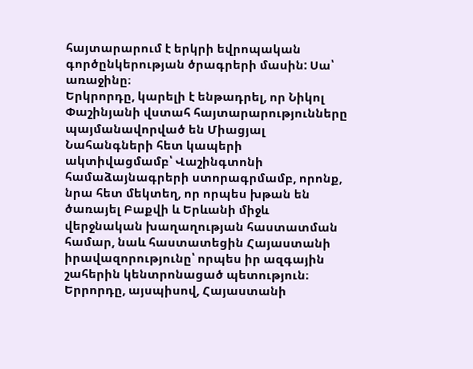հայտարարում է երկրի եվրոպական գործընկերության ծրագրերի մասին: Սա՝ առաջինը։
Երկրորդը, կարելի է ենթադրել, որ Նիկոլ Փաշինյանի վստահ հայտարարությունները պայմանավորված են Միացյալ Նահանգների հետ կապերի ակտիվացմամբ՝ Վաշինգտոնի համաձայնագրերի ստորագրմամբ, որոնք, նրա հետ մեկտեղ, որ որպես խթան են ծառայել Բաքվի և Երևանի միջև վերջնական խաղաղության հաստատման համար, նաև հաստատեցին Հայաստանի իրավազորությունը՝ որպես իր ազգային շահերին կենտրոնացած պետություն։
Երրորդը, այսպիսով, Հայաստանի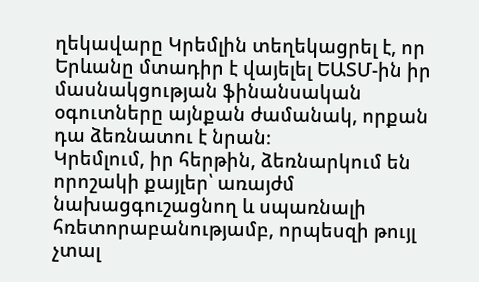ղեկավարը Կրեմլին տեղեկացրել է, որ Երևանը մտադիր է վայելել ԵԱՏՄ-ին իր մասնակցության ֆինանսական օգուտները այնքան ժամանակ, որքան դա ձեռնատու է նրան։
Կրեմլում, իր հերթին, ձեռնարկում են որոշակի քայլեր՝ առայժմ նախացգուշացնող և սպառնալի հռետորաբանությամբ, որպեսզի թույլ չտալ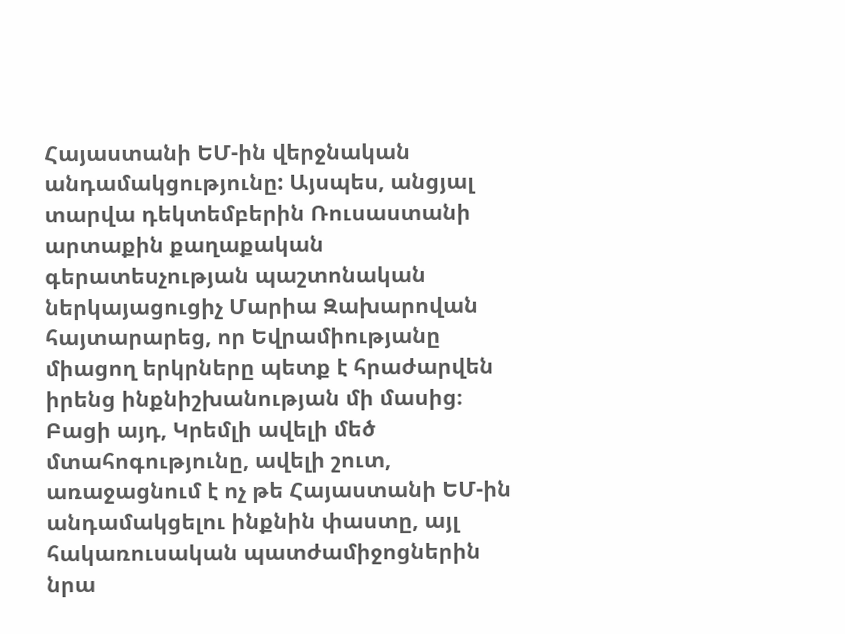Հայաստանի ԵՄ-ին վերջնական անդամակցությունը: Այսպես, անցյալ տարվա դեկտեմբերին Ռուսաստանի արտաքին քաղաքական գերատեսչության պաշտոնական ներկայացուցիչ Մարիա Զախարովան հայտարարեց, որ Եվրամիությանը միացող երկրները պետք է հրաժարվեն իրենց ինքնիշխանության մի մասից։ Բացի այդ, Կրեմլի ավելի մեծ մտահոգությունը, ավելի շուտ, առաջացնում է ոչ թե Հայաստանի ԵՄ-ին անդամակցելու ինքնին փաստը, այլ հակառուսական պատժամիջոցներին նրա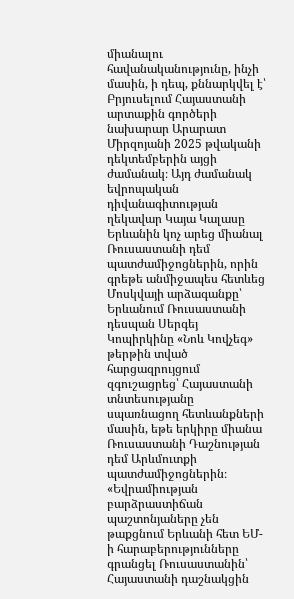միանալու հավանականությունը, ինչի մասին, ի դեպ, քննարկվել է՝ Բրյուսելում Հայաստանի արտաքին գործերի նախարար Արարատ Միրզոյանի 2025 թվականի դեկտեմբերին այցի ժամանակ։ Այդ ժամանակ եվրոպական դիվանագիտության ղեկավար Կայա Կալասը Երևանին կոչ արեց միանալ Ռուսաստանի դեմ պատժամիջոցներին, որին գրեթե անմիջապես հետևեց Մոսկվայի արձագանքը՝ Երևանում Ռուսաստանի դեսպան Սերգեյ Կոպիրկինը «Նոև Կովչեգ» թերթին տված հարցազրույցում զգուշացրեց՝ Հայաստանի տնտեսությանը սպառնացող հետևանքների մասին, եթե երկիրը միանա Ռուսաստանի Դաշնության դեմ Արևմուտքի պատժամիջոցներին։
«Եվրամիության բարձրաստիճան պաշտոնյաները չեն թաքցնում Երևանի հետ ԵՄ-ի հարաբերությունները գրանցել Ռուսաստանին՝ Հայաստանի դաշնակցին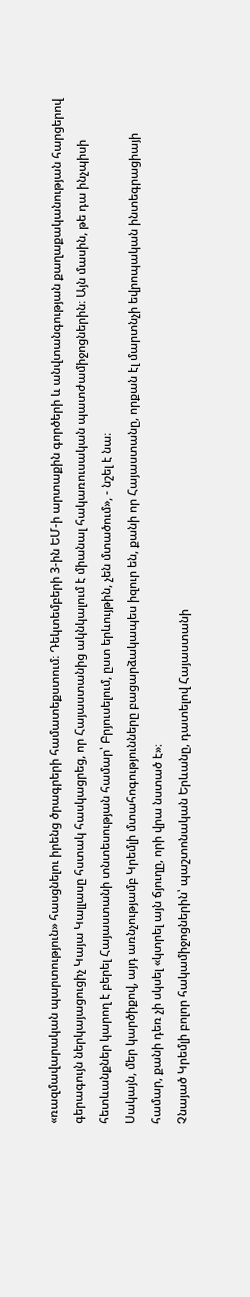«ռազմավարական պարտություն» հասցնելու իրենց ծրագրերի համատեքստում։ Դեկտեմբերի 3-ին ԵՄ-ի արտաքին գործերի և անվտանգության քաղաքականության հարցերով գերագույն ներկայացուցիչ Կայա Կալլասը հստակ հասկացրեց, որ Հայաստանից ակնկալում է միանալ հակառուսական պատժամիջոցներին։ Այն մասին, թե դա ինչպիսի հետևանքներ կարող է բերել Հայաստանի տնտեսության համար՝ Բրյուսելում, ըստ երևույթին, չեն մտածում», - նշել է նա։
Սակայն, մեր կարծիքով, այդ առնչությամբ Կրեմլի մտահոգությունները բացարձակապես իզուր են, քանի որ Հայաստանը, որքան էլ մարտնչի եվրոպական ինտեգրացիայի համար, քանի դեռ չի սկսել «կտրել այն ճյուղը, որի վրա նստած է»։
Չնայած Կրեմլի բոլոր հակամիջոցներին՝ պաշտոնական Երևանը, դատելով Հայաստանի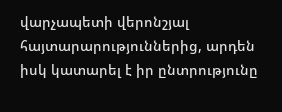վարչապետի վերոնշյալ հայտարարություններից, արդեն իսկ կատարել է իր ընտրությունը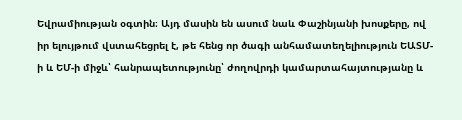Եվրամիության օգտին։ Այդ մասին են ասում նաև Փաշինյանի խոսքերը, ով իր ելույթում վստահեցրել է, թե հենց որ ծագի անհամատեղելիություն ԵԱՏՄ-ի և ԵՄ-ի միջև՝ հանրապետությունը՝ ժողովրդի կամարտահայտությանը և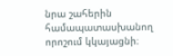նրա շահերին համապատասխանող որոշում կկայացնի։